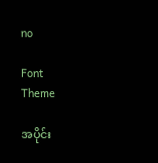no

Font
Theme

အပိုင်း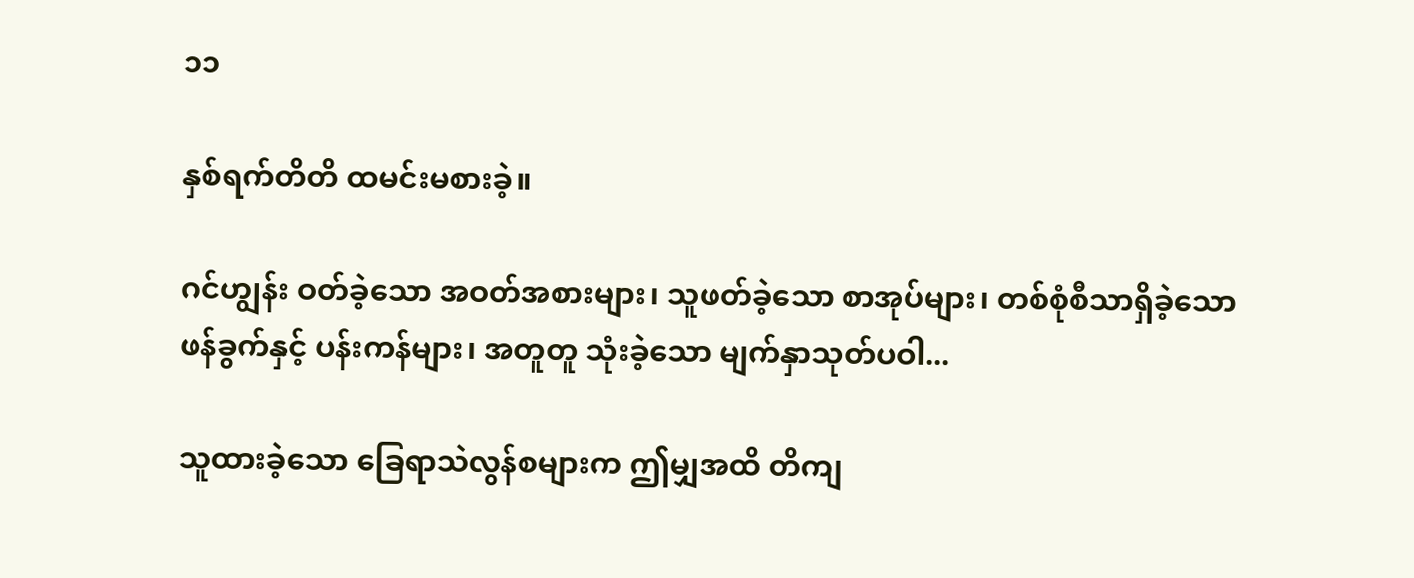၁၁

နှစ်ရက်တိတိ ထမင်းမစားခဲ့။

ဂင်ဟျွန်း ဝတ်ခဲ့သော အဝတ်အစားများ၊ သူဖတ်ခဲ့သော စာအုပ်များ၊ တစ်စုံစီသာရှိခဲ့သော ဖန်ခွက်နှင့် ပန်းကန်များ၊ အတူတူ သုံးခဲ့သော မျက်နှာသုတ်ပဝါ...

သူထားခဲ့သော ခြေရာသဲလွန်စများက ဤမျှအထိ တိကျ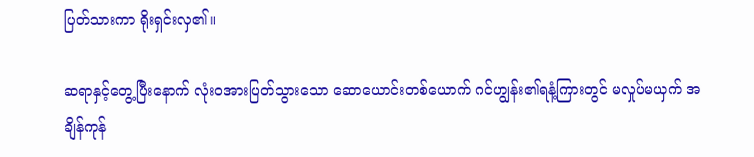ပြတ်သားကာ ရိုးရှင်းလှ၏။

ဆရာနှင့်တွေ့ပြီးနောက် လုံးဝအားပြတ်သွားသော ဆောယောင်းတစ်ယောက် ဂင်ဟျွန်း၏ရနံ့ကြားတွင် မလှုပ်မယှက် အချိန်ကုန်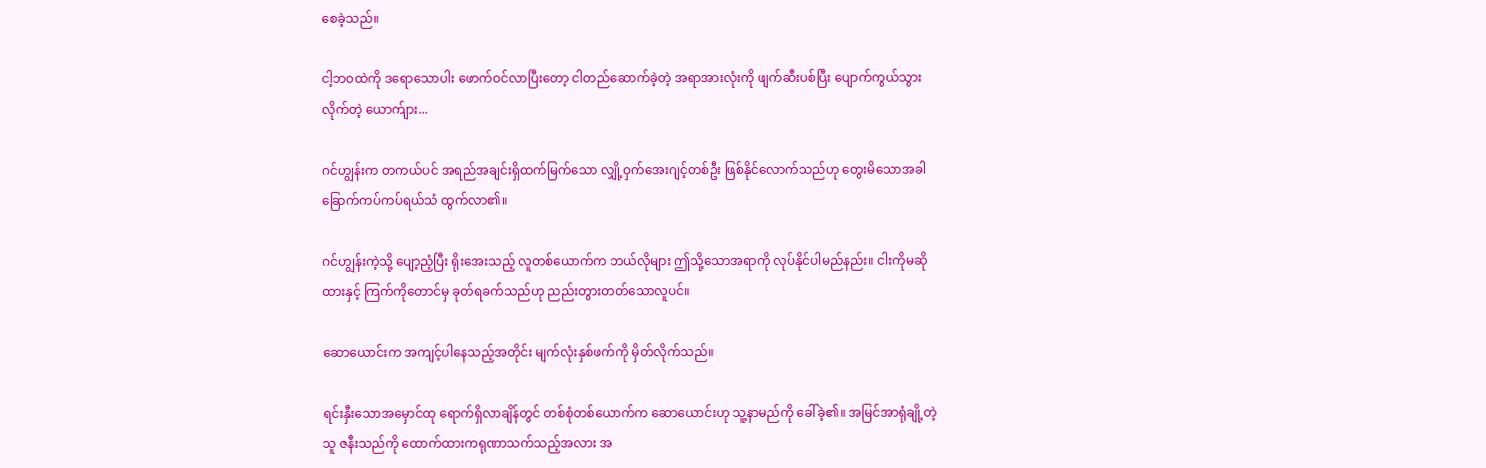စေခဲ့သည်။

ငါ့ဘဝထဲကို ဒရောသောပါး ဖောက်ဝင်လာပြီးတော့ ငါတည်ဆောက်ခဲ့တဲ့ အရာအားလုံးကို ဖျက်ဆီးပစ်ပြီး ပျောက်ကွယ်သွားလိုက်တဲ့ ယောက်ျား...

ဂင်ဟျွန်းက တကယ်ပင် အရည်အချင်းရှိထက်မြက်သော လျှို့ဝှက်အေးဂျင့်တစ်ဦး ဖြစ်နိုင်လောက်သည်ဟု တွေးမိသောအခါ ခြောက်ကပ်ကပ်ရယ်သံ ထွက်လာ၏။

ဂင်ဟျွန်းကဲ့သို့ ပျော့ညံ့ပြီး ရိုးအေးသည့် လူတစ်ယောက်က ဘယ်လိုများ ဤသို့သောအရာကို လုပ်နိုင်ပါမည်နည်း။ ငါးကိုမဆိုထားနှင့် ကြက်ကိုတောင်မှ ခုတ်ရခက်သည်ဟု ညည်းတွားတတ်သောလူပင်။

ဆောယောင်းက အကျင့်ပါနေသည့်အတိုင်း မျက်လုံးနှစ်ဖက်ကို မှိတ်လိုက်သည်။

ရင်းနှီးသောအမှောင်ထု ရောက်ရှိလာချိန်တွင် တစ်စုံတစ်ယောက်က ဆောယောင်းဟု သူ့နာမည်ကို ခေါ်ခဲ့၏။ အမြင်အာရုံချို့တဲ့သူ ဇနီးသည်ကို ထောက်ထားကရုဏာသက်သည့်အလား အ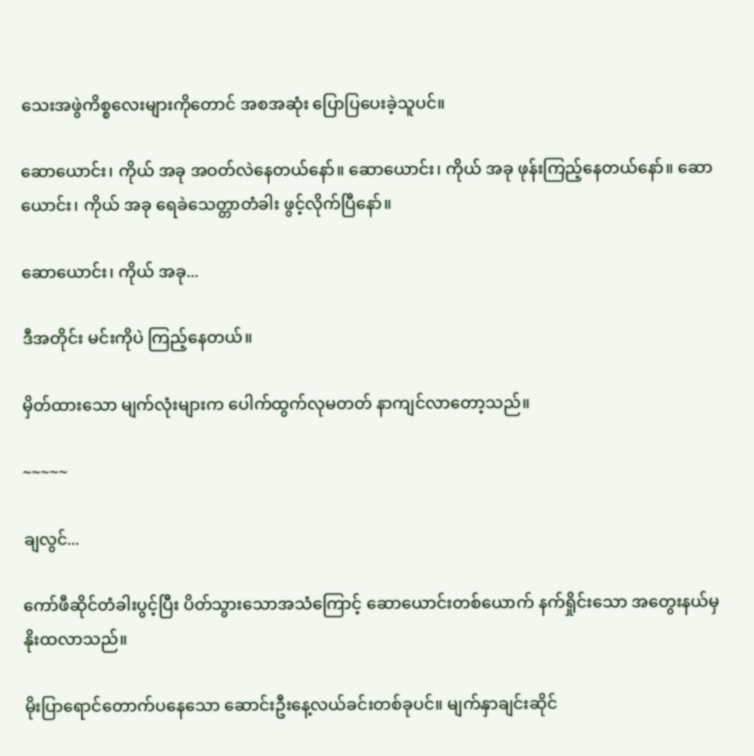သေးအဖွဲကိစ္စလေးများကိုတောင် အစအဆုံး ပြောပြပေးခဲ့သူပင်။

ဆောယောင်း၊ ကိုယ် အခု အဝတ်လဲနေတယ်နော်။ ဆောယောင်း၊ ကိုယ် အခု ဖုန်းကြည့်နေတယ်နော်။ ဆောယောင်း၊ ကိုယ် အခု ရေခဲသေတ္တာတံခါး ဖွင့်လိုက်ပြီနော်။

ဆောယောင်း၊ ကိုယ် အခု...

ဒီအတိုင်း မင်းကိုပဲ ကြည့်နေတယ်။

မှိတ်ထားသော မျက်လုံးများက ပေါက်ထွက်လုမတတ် နာကျင်လာတော့သည်။

~~~~~

ချလွင်...

ကော်ဖီဆိုင်တံခါးပွင့်ပြီး ပိတ်သွားသောအသံကြောင့် ဆောယောင်းတစ်ယောက် နက်ရှိုင်းသော အတွေးနယ်မှ နိုးထလာသည်။

မိုးပြာရောင်တောက်ပနေသော ဆောင်းဦးနေ့လယ်ခင်းတစ်ခုပင်။ မျက်နှာချင်းဆိုင်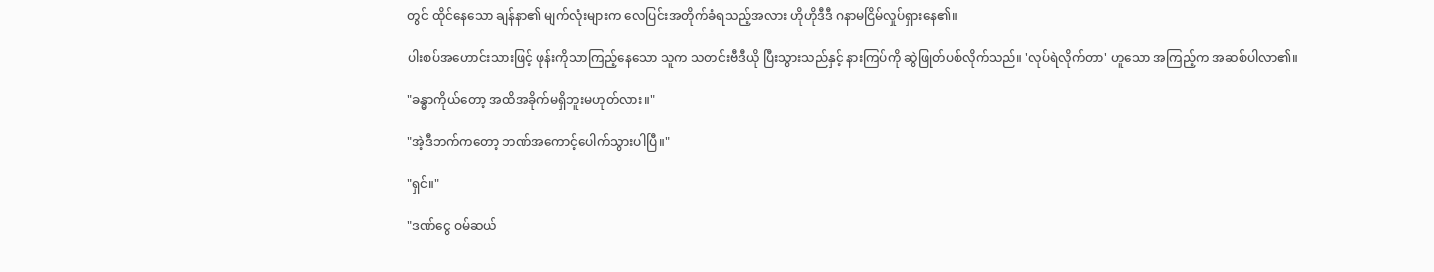တွင် ထိုင်နေသော ချန်နာ၏ မျက်လုံးများက လေပြင်းအတိုက်ခံရသည့်အလား ဟိုဟိုဒီဒီ ဂနာမငြိမ်လှုပ်ရှားနေ၏။

ပါးစပ်အဟောင်းသားဖြင့် ဖုန်းကိုသာကြည့်နေသော သူက သတင်းဗီဒီယို ပြီးသွားသည်နှင့် နားကြပ်ကို ဆွဲဖြုတ်ပစ်လိုက်သည်။ 'လုပ်ရဲလိုက်တာ' ဟူသော အကြည့်က အဆစ်ပါလာ၏။

"ခန္ဓာကိုယ်တော့ အထိအခိုက်မရှိဘူးမဟုတ်လား။"

"အဲ့ဒီဘက်ကတော့ ဘဏ်အကောင့်ပေါက်သွားပါပြီ။"

"ရှင်။"

"ဒဏ်ငွေ ဝမ်ဆယ်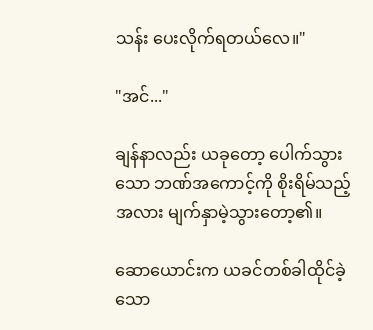သန်း ပေးလိုက်ရတယ်လေ။"

"အင်..."

ချန်နာလည်း ယခုတော့ ပေါက်သွားသော ဘဏ်အကောင့်ကို စိုးရိမ်သည့်အလား မျက်နှာမဲ့သွားတော့၏။

ဆောယောင်းက ယခင်တစ်ခါထိုင်ခဲ့သော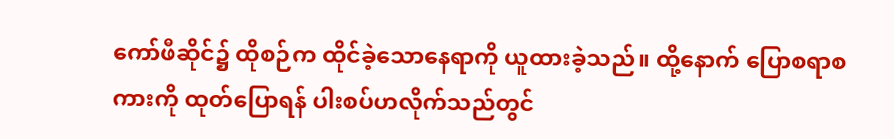ကော်ဖီဆိုင်၌ ထိုစဉ်က ထိုင်ခဲ့သောနေရာကို ယူထားခဲ့သည်။ ထို့နောက် ပြောစရာစကားကို ထုတ်ပြောရန် ပါးစပ်ဟလိုက်သည်တွင်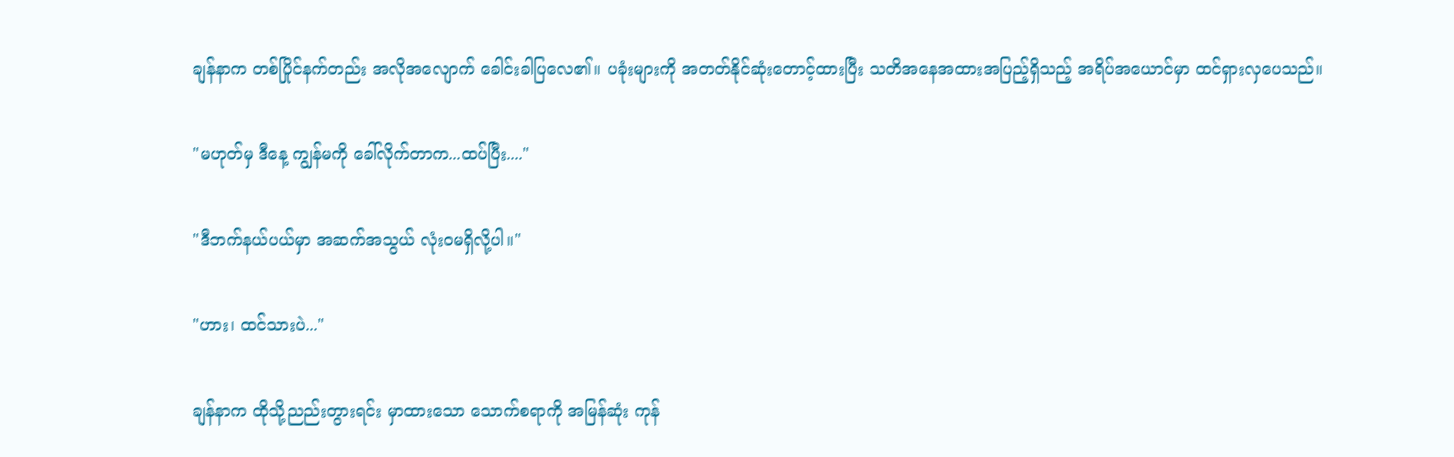ချန်နာက တစ်ပြိုင်နက်တည်း အလိုအလျောက် ခေါင်းခါပြလေ၏။ ပခုံးများကို အတတ်နိုင်ဆုံးတောင့်ထားပြီး သတိအနေအထားအပြည့်ရှိသည့် အရိပ်အယောင်မှာ ထင်ရှားလှပေသည်။

"မဟုတ်မှ ဒီနေ့ ကျွန်မကို ခေါ်လိုက်တာက...ထပ်ပြီး...."

"ဒီဘက်နယ်ပယ်မှာ အဆက်အသွယ် လုံးဝမရှိလို့ပါ။"

"ဟား၊ ထင်သားပဲ..."

ချန်နာက ထိုသို့ညည်းတွားရင်း မှာထားသော သောက်စရာကို အမြန်ဆုံး ကုန်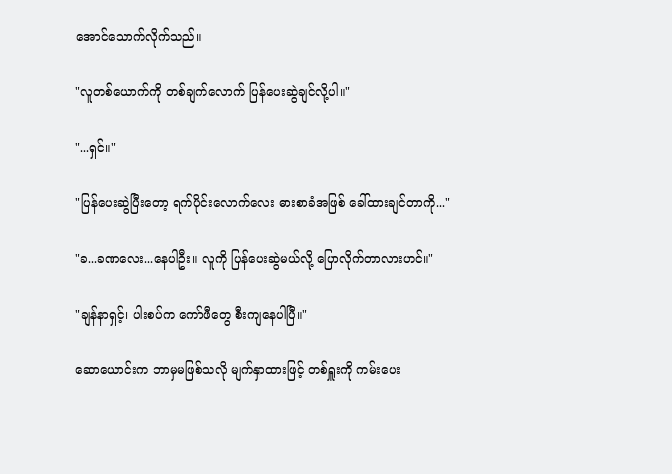အောင်သောက်လိုက်သည်။

"လူတစ်ယောက်ကို တစ်ချက်လောက် ပြန်ပေးဆွဲချင်လို့ပါ။"

"...ရှင်။"

"ပြန်ပေးဆွဲပြီးတော့ ရက်ပိုင်းလောက်လေး ဓားစာခံအဖြစ် ခေါ်ထားချင်တာကို..."

"ခ...ခဏလေး...နေပါဦး။ လူကို ပြန်ပေးဆွဲမယ်လို့ ပြောလိုက်တာလားဟင်။"

"ချန်နာရှင့်၊ ပါးစပ်က ကော်ဖီတွေ စီးကျနေပါပြီ။"

ဆောယောင်းက ဘာမှမဖြစ်သလို မျက်နှာထားဖြင့် တစ်ရှူးကို ကမ်းပေး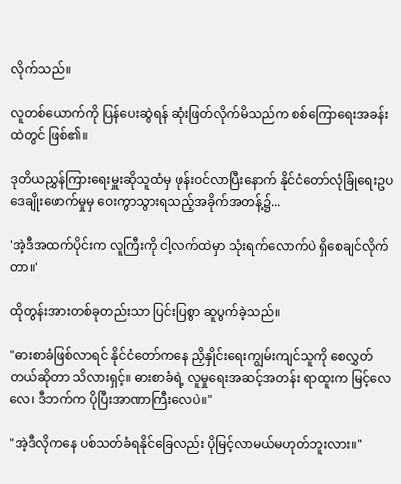လိုက်သည်။

လူတစ်ယောက်ကို ပြန်ပေးဆွဲရန် ဆုံးဖြတ်လိုက်မိသည်က စစ်ကြောရေးအခန်းထဲတွင် ဖြစ်၏။

ဒုတိယညွှန်ကြားရေးမှူးဆိုသူထံမှ ဖုန်းဝင်လာပြီးနောက် နိုင်ငံတော်လုံခြုံရေးဥပဒေချိုးဖောက်မှုမှ ဝေးကွာသွားရသည့်အခိုက်အတန့်၌...

'အဲ့ဒီအထက်ပိုင်းက လူကြီးကို ငါ့လက်ထဲမှာ သုံးရက်လောက်ပဲ ရှိစေချင်လိုက်တာ။'

ထိုတွန်းအားတစ်ခုတည်းသာ ပြင်းပြစွာ ဆူပွက်ခဲ့သည်။

"ဓားစာခံဖြစ်လာရင် နိုင်ငံတော်ကနေ ညှိနှိုင်းရေးကျွမ်းကျင်သူကို စေလွှတ်တယ်ဆိုတာ သိလားရှင့်။ ဓားစာခံရဲ့ လူမှုရေးအဆင့်အတန်း ရာထူးက မြင့်လေလေ၊ ဒီဘက်က ပိုပြီးအာဏာကြီးလေပဲ။"

"အဲ့ဒီလိုကနေ ပစ်သတ်ခံရနိုင်ခြေလည်း ပိုမြင့်လာမယ်မဟုတ်ဘူးလား။"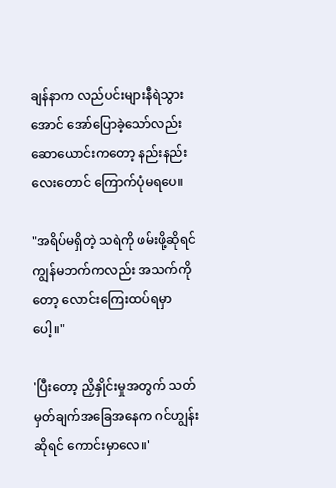ချန်နာက လည်ပင်းများနီရဲသွားအောင် အော်ပြောခဲ့သော်လည်း ဆောယောင်းကတော့ နည်းနည်းလေးတောင် ကြောက်ပုံမရပေ။

"အရိပ်မရှိတဲ့ သရဲကို ဖမ်းဖို့ဆိုရင် ကျွန်မဘက်ကလည်း အသက်ကိုတော့ လောင်းကြေးထပ်ရမှာပေါ့။"

'ပြီးတော့ ညှိနှိုင်းမှုအတွက် သတ်မှတ်ချက်အခြေအနေက ဂင်ဟျွန်းဆိုရင် ကောင်းမှာလေ။'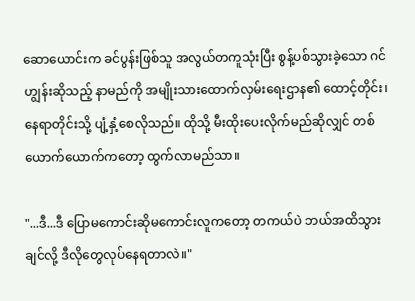ဆောယောင်းက ခင်ပွန်းဖြစ်သူ အလွယ်တကူသုံးပြီး စွန့်ပစ်သွားခဲ့သော ဂင်ဟျွန်းဆိုသည့် နာမည်ကို အမျိုးသားထောက်လှမ်းရေးဌာန၏ ထောင့်တိုင်း၊ နေရာတိုင်းသို့ ပျံ့နှံ့စေလိုသည်။ ထိုသို့ မီးထိုးပေးလိုက်မည်ဆိုလျှင် တစ်ယောက်ယောက်ကတော့ ထွက်လာမည်သာ။

"...ဒီ...ဒီ ပြောမကောင်းဆိုမကောင်းလူကတော့ တကယ်ပဲ ဘယ်အထိသွားချင်လို့ ဒီလိုတွေလုပ်နေရတာလဲ။"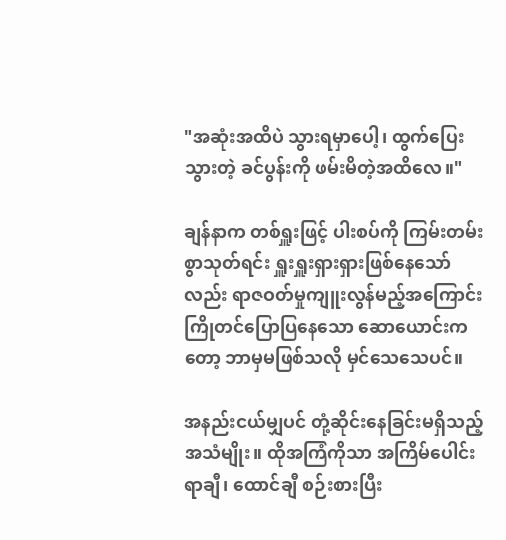"အဆုံးအထိပဲ သွားရမှာပေါ့၊ ထွက်ပြေးသွားတဲ့ ခင်ပွန်းကို ဖမ်းမိတဲ့အထိလေ။"

ချန်နာက တစ်ရှူးဖြင့် ပါးစပ်ကို ကြမ်းတမ်းစွာသုတ်ရင်း ရှူးရှူးရှားရှားဖြစ်နေသော်လည်း ရာဇဝတ်မှုကျူးလွန်မည့်အကြောင်း ကြိုတင်ပြောပြနေသော ဆောယောင်းကတော့ ဘာမှမဖြစ်သလို မှင်သေသေပင်။

အနည်းငယ်မျှပင် တုံ့ဆိုင်းနေခြင်းမရှိသည့်အသံမျိုး။ ထိုအကြံကိုသာ အကြိမ်ပေါင်း ရာချီ၊ ထောင်ချီ စဉ်းစားပြီး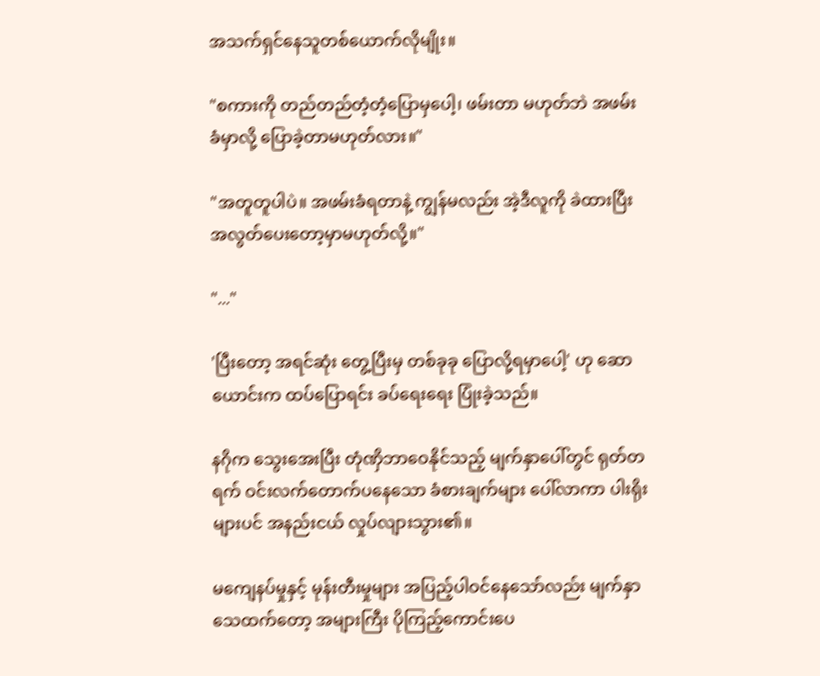အသက်ရှင်နေသူတစ်ယောက်လိုမျိုး။

"စကားကို တည်တည်တံ့တံ့ပြောမှပေါ့၊ ဖမ်းတာ မဟုတ်ဘဲ အဖမ်းခံမှာလို့ ပြောခဲ့တာမဟုတ်လား။"

"အတူတူပါပဲ။ အဖမ်းခံရတာနဲ့ ကျွန်မလည်း အဲ့ဒီလူကို ခဲထားပြီး အလွတ်ပေးတော့မှာမဟုတ်လို့။"

"..."

'ပြီးတော့ အရင်ဆုံး တွေ့ပြီးမှ တစ်ခုခု ပြောလို့ရမှာပေါ့' ဟု ဆောယောင်းက ထပ်ပြောရင်း ခပ်ရေးရေး ပြုံးခဲ့သည်။

နဂိုက သွေးအေးပြီး တုံဏှိဘာဝေနိုင်သည့် မျက်နှာပေါ်တွင် ရုတ်တရက် ဝင်းလက်တောက်ပနေသော ခံစားချက်များ ပေါ်လာကာ ပါးရိုးများပင် အနည်းငယ် လှုပ်လျားသွား၏။

မကျေနပ်မှုနှင့် မုန်းတီးမှုများ အပြည့်ပါဝင်နေသော်လည်း မျက်နှာသေထက်တော့ အများကြီး ပိုကြည့်ကောင်းပေ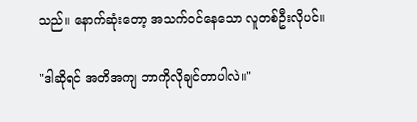သည်။ နောက်ဆုံးတော့ အသက်ဝင်နေသော လူတစ်ဦးလိုပင်။

"ဒါဆိုရင် အတိအကျ ဘာကိုလိုချင်တာပါလဲ။"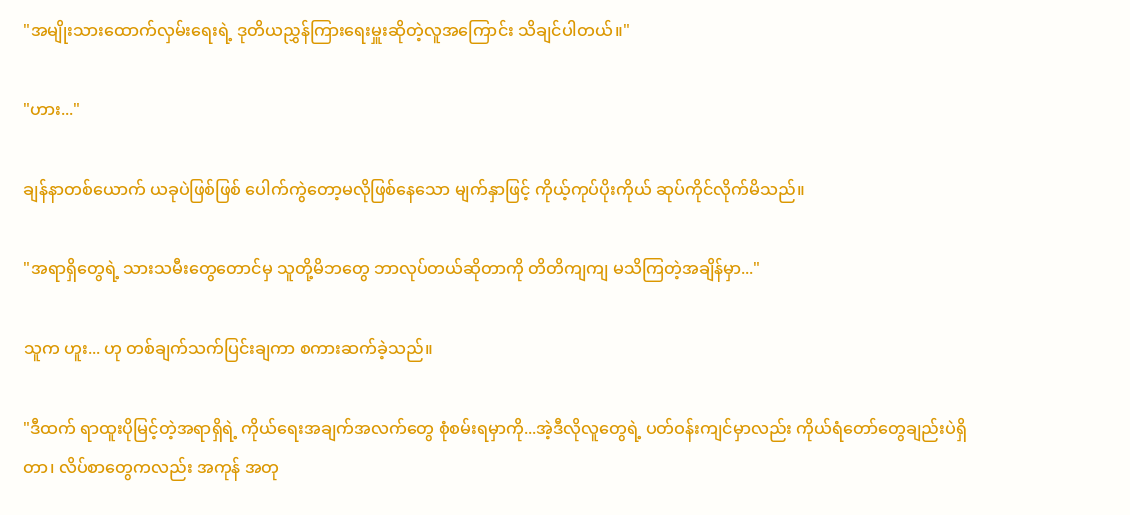"အမျိုးသားထောက်လှမ်းရေးရဲ့ ဒုတိယညွှန်ကြားရေးမှူးဆိုတဲ့လူအကြောင်း သိချင်ပါတယ်။"

"ဟား..."

ချန်နာတစ်ယောက် ယခုပဲဖြစ်ဖြစ် ပေါက်ကွဲတော့မလိုဖြစ်နေသော မျက်နှာဖြင့် ကိုယ့်ကုပ်ပိုးကိုယ် ဆုပ်ကိုင်လိုက်မိသည်။

"အရာရှိတွေရဲ့ သားသမီးတွေတောင်မှ သူတို့မိဘတွေ ဘာလုပ်တယ်ဆိုတာကို တိတိကျကျ မသိကြတဲ့အချိန်မှာ..."

သူက ဟူး... ဟု တစ်ချက်သက်ပြင်းချကာ စကားဆက်ခဲ့သည်။

"ဒီထက် ရာထူးပိုမြင့်တဲ့အရာရှိရဲ့ ကိုယ်ရေးအချက်အလက်တွေ စုံစမ်းရမှာကို...အဲ့ဒီလိုလူတွေရဲ့ ပတ်ဝန်းကျင်မှာလည်း ကိုယ်ရံတော်တွေချည်းပဲရှိတာ၊ လိပ်စာတွေကလည်း အကုန် အတု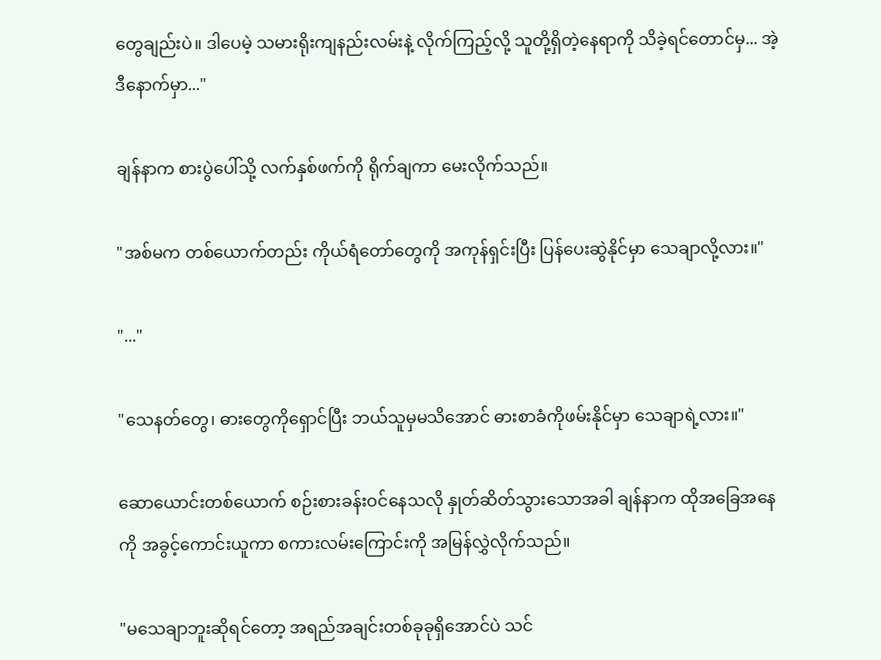တွေချည်းပဲ။ ဒါပေမဲ့ သမားရိုးကျနည်းလမ်းနဲ့ လိုက်ကြည့်လို့ သူတို့ရှိတဲ့နေရာကို သိခဲ့ရင်တောင်မှ... အဲ့ဒီနောက်မှာ..."

ချန်နာက စားပွဲပေါ်သို့ လက်နှစ်ဖက်ကို ရိုက်ချကာ မေးလိုက်သည်။

"အစ်မက တစ်ယောက်တည်း ကိုယ်ရံတော်တွေကို အကုန်ရှင်းပြီး ပြန်ပေးဆွဲနိုင်မှာ သေချာလို့လား။"

"..."

"သေနတ်တွေ၊ ဓားတွေကိုရှောင်ပြီး ဘယ်သူမှမသိအောင် ဓားစာခံကိုဖမ်းနိုင်မှာ သေချာရဲ့လား။"

ဆောယောင်းတစ်ယောက် စဉ်းစားခန်းဝင်နေသလို နှုတ်ဆိတ်သွားသောအခါ ချန်နာက ထိုအခြေအနေကို အခွင့်ကောင်းယူကာ စကားလမ်းကြောင်းကို အမြန်လွှဲလိုက်သည်။

"မသေချာဘူးဆိုရင်တော့ အရည်အချင်းတစ်ခုခုရှိအောင်ပဲ သင်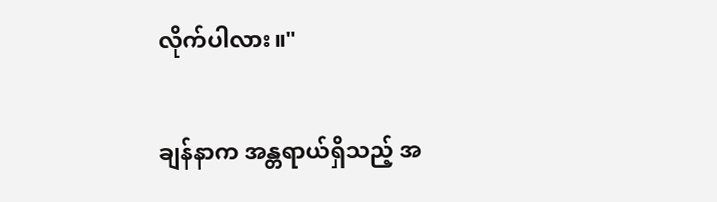လိုက်ပါလား။"

ချန်နာက အန္တရာယ်ရှိသည့် အ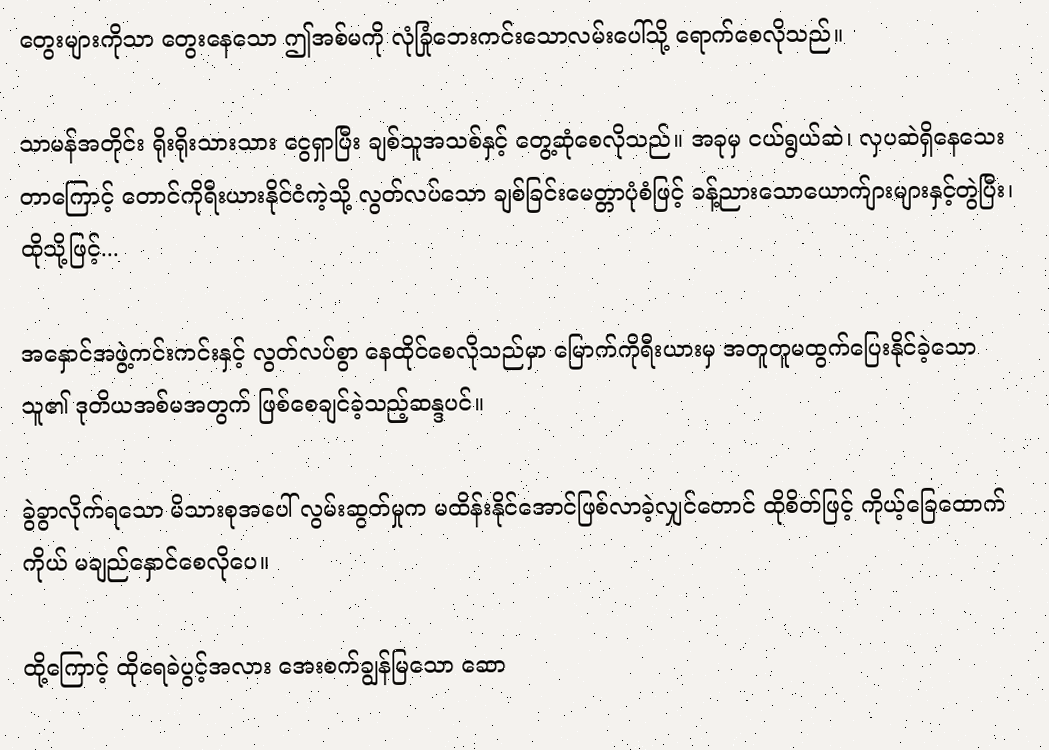တွေးများကိုသာ တွေးနေသော ဤအစ်မကို လုံခြုံဘေးကင်းသောလမ်းပေါ်သို့ ရောက်စေလိုသည်။

သာမန်အတိုင်း ရိုးရိုးသားသား ငွေရှာပြီး ချစ်သူအသစ်နှင့် တွေ့ဆုံစေလိုသည်။ အခုမှ ငယ်ရွယ်ဆဲ၊ လှပဆဲရှိနေသေးတာကြောင့် တောင်ကိုရီးယားနိုင်ငံကဲ့သို့ လွတ်လပ်သော ချစ်ခြင်းမေတ္တာပုံစံဖြင့် ခန့်ညားသောယောက်ျားများနှင့်တွဲပြီး၊ ထိုသို့ဖြင့်...

အနှောင်အဖွဲ့ကင်းကင်းနှင့် လွတ်လပ်စွာ နေထိုင်စေလိုသည်မှာ မြောက်ကိုရီးယားမှ အတူတူမထွက်ပြေးနိုင်ခဲ့သော သူ၏ ဒုတိယအစ်မအတွက် ဖြစ်စေချင်ခဲ့သည့်ဆန္ဒပင်။

ခွဲခွာလိုက်ရသော မိသားစုအပေါ် လွမ်းဆွတ်မှုက မထိန်းနိုင်အောင်ဖြစ်လာခဲ့လျှင်တောင် ထိုစိတ်ဖြင့် ကိုယ့်ခြေထောက်ကိုယ် မချည်နှောင်စေလိုပေ။

ထို့ကြောင့် ထိုရေခဲပွင့်အလား အေးစက်ချွန်မြသော ဆော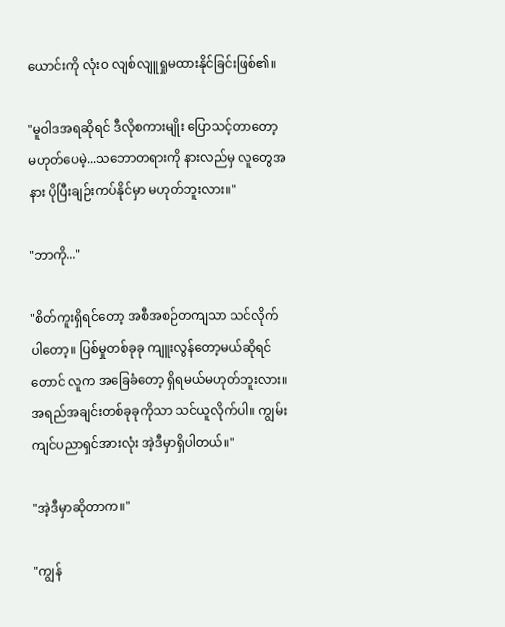ယောင်းကို လုံးဝ လျစ်လျူရှုမထားနိုင်ခြင်းဖြစ်၏။

"မူဝါဒအရဆိုရင် ဒီလိုစကားမျိုး ပြောသင့်တာတော့မဟုတ်ပေမဲ့...သဘောတရားကို နားလည်မှ လူတွေအနား ပိုပြီးချဉ်းကပ်နိုင်မှာ မဟုတ်ဘူးလား။"

"ဘာကို..."

"စိတ်ကူးရှိရင်တော့ အစီအစဉ်တကျသာ သင်လိုက်ပါတော့။ ပြစ်မှုတစ်ခုခု ကျူးလွန်တော့မယ်ဆိုရင်တောင် လူက အခြေခံတော့ ရှိရမယ်မဟုတ်ဘူးလား။ အရည်အချင်းတစ်ခုခုကိုသာ သင်ယူလိုက်ပါ။ ကျွမ်းကျင်ပညာရှင်အားလုံး အဲ့ဒီမှာရှိပါတယ်။"

"အဲ့ဒီမှာဆိုတာက။"

"ကျွန်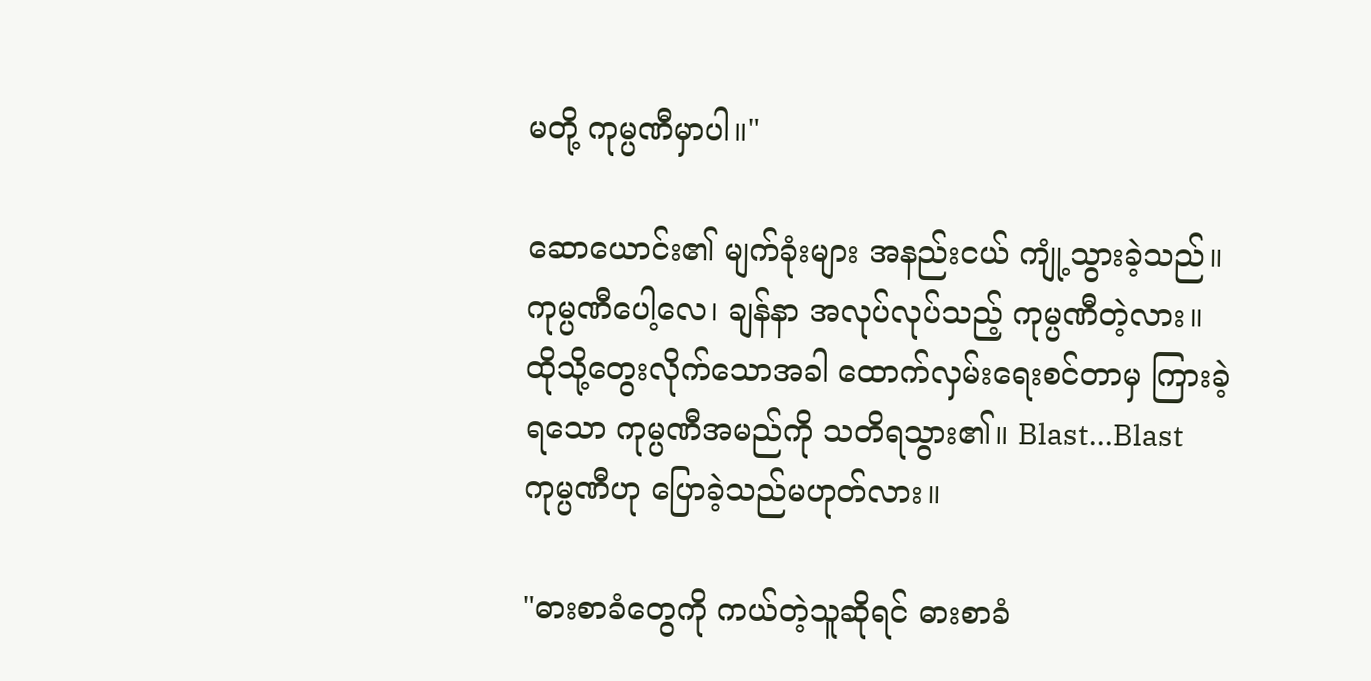မတို့ ကုမ္ပဏီမှာပါ။"

ဆောယောင်း၏ မျက်ခုံးများ အနည်းငယ် ကျုံ့သွားခဲ့သည်။ ကုမ္ပဏီပေါ့လေ၊ ချန်နာ အလုပ်လုပ်သည့် ကုမ္ပဏီတဲ့လား။ ထိုသို့တွေးလိုက်သောအခါ ထောက်လှမ်းရေးစင်တာမှ ကြားခဲ့ရသော ကုမ္ပဏီအမည်ကို သတိရသွား၏။ Blast...Blast ကုမ္ပဏီဟု ပြောခဲ့သည်မဟုတ်လား။

"ဓားစာခံတွေကို ကယ်တဲ့သူဆိုရင် ဓားစာခံ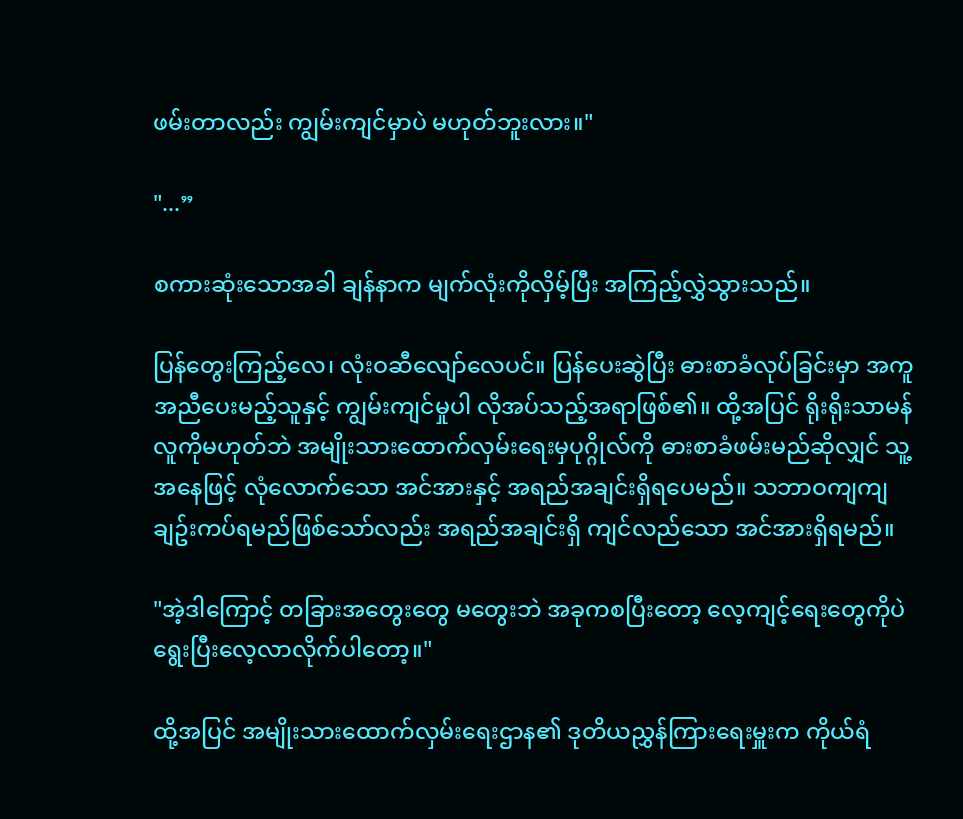ဖမ်းတာလည်း ကျွမ်းကျင်မှာပဲ မဟုတ်ဘူးလား။"

"...”

စကားဆုံးသောအခါ ချန်နာက မျက်လုံးကိုလှိမ့်ပြီး အကြည့်လွှဲသွားသည်။

ပြန်တွေးကြည့်လေ၊ လုံးဝဆီလျော်လေပင်။ ပြန်ပေးဆွဲပြီး ဓားစာခံလုပ်ခြင်းမှာ အကူအညီပေးမည့်သူနှင့် ကျွမ်းကျင်မှုပါ လိုအပ်သည့်အရာဖြစ်၏။ ထို့အပြင် ရိုးရိုးသာမန်လူကိုမဟုတ်ဘဲ အမျိုးသားထောက်လှမ်းရေးမှပုဂ္ဂိုလ်ကို ဓားစာခံဖမ်းမည်ဆိုလျှင် သူ့အနေဖြင့် လုံလောက်သော အင်အားနှင့် အရည်အချင်းရှိရပေမည်။ သဘာဝကျကျ ချဥ်းကပ်ရမည်ဖြစ်သော်လည်း အရည်အချင်းရှိ ကျင်လည်သော အင်အားရှိရမည်။

"အဲ့ဒါကြောင့် တခြားအတွေးတွေ မတွေးဘဲ အခုကစပြီးတော့ လေ့ကျင့်ရေးတွေကိုပဲ ရွေးပြီးလေ့လာလိုက်ပါတော့။"

ထို့အပြင် အမျိုးသားထောက်လှမ်းရေးဌာန၏ ဒုတိယညွှန်ကြားရေးမှူးက ကိုယ်ရံ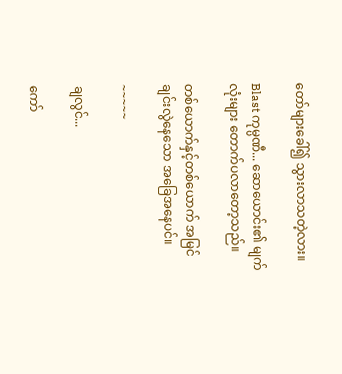တော်များခေါ်၍ သွားလာသတဲ့လား။

Blast ကုမ္ပဏီ... ဆောယောင်း၏ မျက်လုံးများ တောက်ပလာတော့သည်။

တစ်ယောက်နှင့်တစ်ယောက် အမြင်ချင်းလွဲနေသော အခြေအနေပင်။

~~~~~

ချလွင်...

ကော်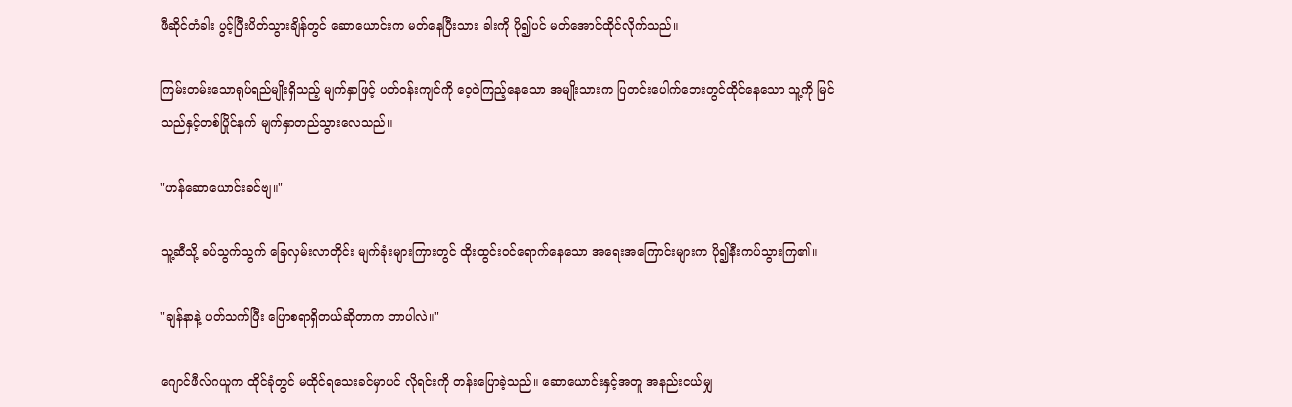ဖီဆိုင်တံခါး ပွင့်ပြီးပိတ်သွားချိန်တွင် ဆောယောင်းက မတ်နေပြီးသား ခါးကို ပို၍ပင် မတ်အောင်ထိုင်လိုက်သည်။

ကြမ်းတမ်းသောရုပ်ရည်မျိုးရှိသည့် မျက်နှာဖြင့် ပတ်ဝန်းကျင်ကို ဝေ့ဝဲကြည့်နေသော အမျိုးသားက ပြတင်းပေါက်ဘေးတွင်ထိုင်နေသော သူ့ကို မြင်သည်နှင့်တစ်ပြိုင်နက် မျက်နှာတည်သွားလေသည်။

"ဟန်ဆောယောင်းခင်ဗျ။"

သူ့ဆီသို့ ခပ်သွက်သွက် ခြေလှမ်းလာတိုင်း မျက်ခုံးများကြားတွင် ထိုးထွင်းဝင်ရောက်နေသော အရေးအကြောင်းများက ပို၍နီးကပ်သွားကြ၏။

"ချန်နာနဲ့ ပတ်သက်ပြီး ပြောစရာရှိတယ်ဆိုတာက ဘာပါလဲ။"

ဂျောင်ဖီလ်ဂယူက ထိုင်ခုံတွင် မထိုင်ရသေးခင်မှာပင် လိုရင်းကို တန်းပြောခဲ့သည်။ ဆောယောင်းနှင့်အတူ အနည်းငယ်မျှ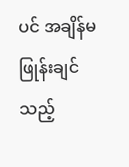ပင် အချိန်မဖြုန်းချင်သည့်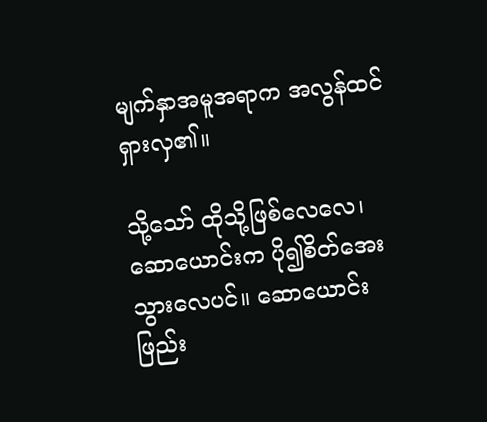မျက်နှာအမူအရာက အလွန်ထင်ရှားလှ၏။

သို့သော် ထိုသို့ဖြစ်လေလေ၊ ဆောယောင်းက ပို၍စိတ်အေးသွားလေပင်။ ဆောယောင်း ဖြည်း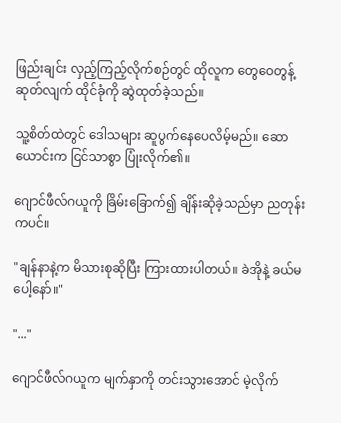ဖြည်းချင်း လှည့်ကြည့်လိုက်စဉ်တွင် ထိုလူက တွေဝေတွန့်ဆုတ်လျက် ထိုင်ခုံကို ဆွဲထုတ်ခဲ့သည်။

သူ့စိတ်ထဲတွင် ဒေါသများ ဆူပွက်နေပေလိမ့်မည်။ ဆောယောင်းက ငြင်သာစွာ ပြုံးလိုက်၏။

ဂျောင်ဖီလ်ဂယူကို ခြိမ်းခြောက်၍ ချိန်းဆိုခဲ့သည်မှာ ညတုန်းကပင်။

"ချန်နာနဲ့က မိသားစုဆိုပြီး ကြားထားပါတယ်။ ခဲအိုနဲ့ ခယ်မပေါ့နော်။"

"..."

ဂျောင်ဖီလ်ဂယူက မျက်နှာကို တင်းသွားအောင် မဲ့လိုက်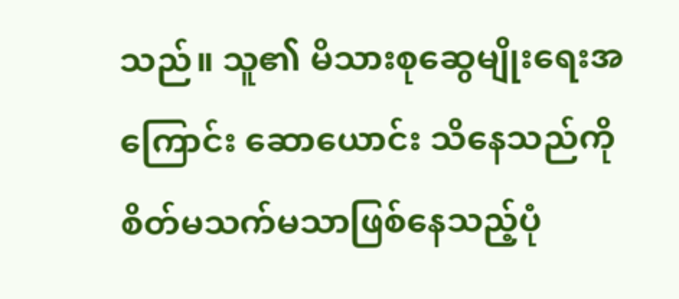သည်။ သူ၏ မိသားစုဆွေမျိုးရေးအကြောင်း ဆောယောင်း သိနေသည်ကို စိတ်မသက်မသာဖြစ်နေသည့်ပုံ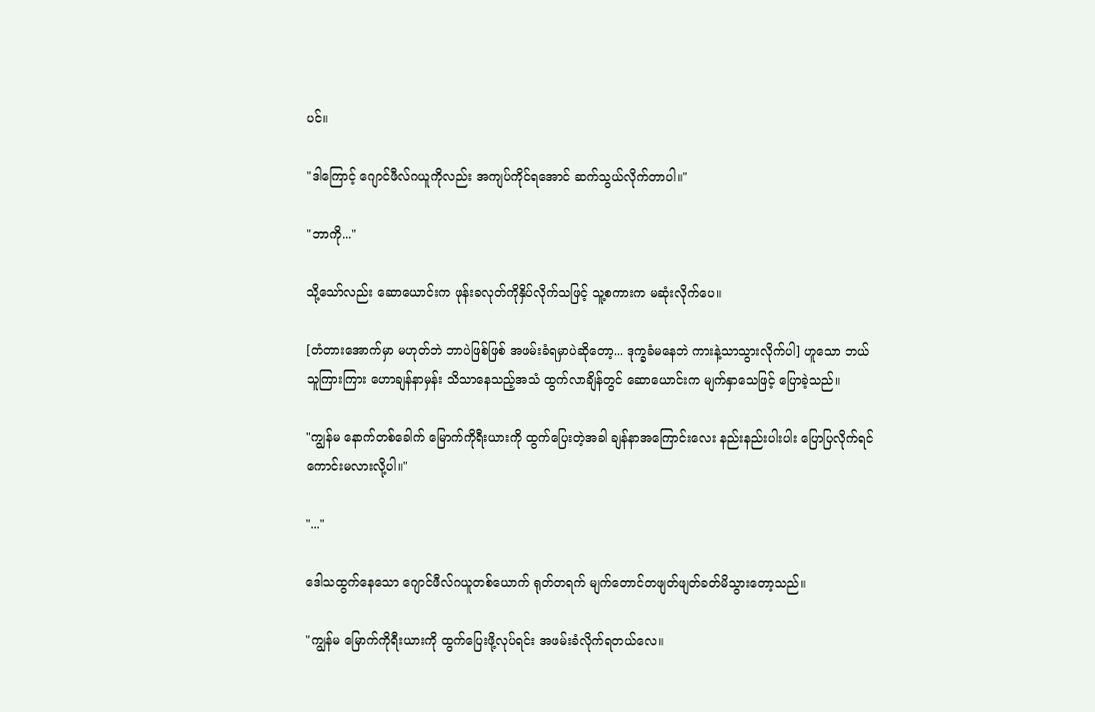ပင်။

"ဒါကြောင့် ဂျောင်ဖီလ်ဂယူကိုလည်း အကျပ်ကိုင်ရအောင် ဆက်သွယ်လိုက်တာပါ။"

"ဘာကို..."

သို့သော်လည်း ဆောယောင်းက ဖုန်းခလုတ်ကိုနှိပ်လိုက်သဖြင့် သူ့စကားက မဆုံးလိုက်ပေ။

[တံတားအောက်မှာ မဟုတ်ဘဲ ဘာပဲဖြစ်ဖြစ် အဖမ်းခံရမှာပဲဆိုတော့... ဒုက္ခခံမနေဘဲ ကားနဲ့သာသွားလိုက်ပါ] ဟူသော ဘယ်သူကြားကြား ဟောချန်နာမှန်း သိသာနေသည့်အသံ ထွက်လာချိန်တွင် ဆောယောင်းက မျက်နှာသေဖြင့် ပြောခဲ့သည်။

"ကျွန်မ နောက်တစ်ခေါက် မြောက်ကိုရီးယားကို ထွက်ပြေးတဲ့အခါ ချန်နာအကြောင်းလေး နည်းနည်းပါးပါး ပြောပြလိုက်ရင် ကောင်းမလားလို့ပါ။"

"..."

ဒေါသထွက်နေသော ဂျောင်ဖီလ်ဂယူတစ်ယောက် ရုတ်တရက် မျက်တောင်တဖျတ်ဖျတ်ခတ်မိသွားတော့သည်။

"ကျွန်မ မြောက်ကိုရီးယားကို ထွက်ပြေးဖို့လုပ်ရင်း အဖမ်းခံလိုက်ရတယ်လေ။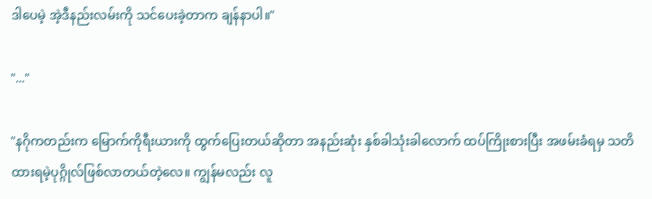ဒါပေမဲ့ အဲ့ဒီနည်းလမ်းကို သင်ပေးခဲ့တာက ချန်နာပါ။"

"..."

"နဂိုကတည်းက မြောက်ကိုရီးယားကို ထွက်ပြေးတယ်ဆိုတာ အနည်းဆုံး နှစ်ခါသုံးခါလောက် ထပ်ကြိုးစားပြီး အဖမ်းခံရမှ သတိထားရမဲ့ပုဂ္ဂိုလ်ဖြစ်လာတယ်တဲ့လေ။ ကျွန်မလည်း လူ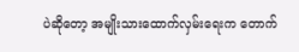ပဲဆိုတော့ အမျိုးသားထောက်လှမ်းရေးက တောက်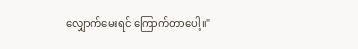လျှောက်မေးရင် ကြောက်တာပေါ့။"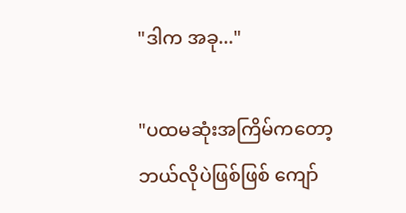"ဒါက အခု..."

"ပထမဆုံးအကြိမ်ကတော့ ဘယ်လိုပဲဖြစ်ဖြစ် ကျော်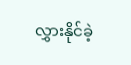လွှားနိုင်ခဲ့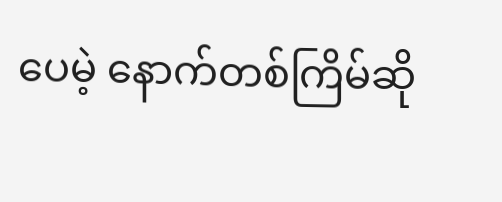ပေမဲ့ နောက်တစ်ကြိမ်ဆို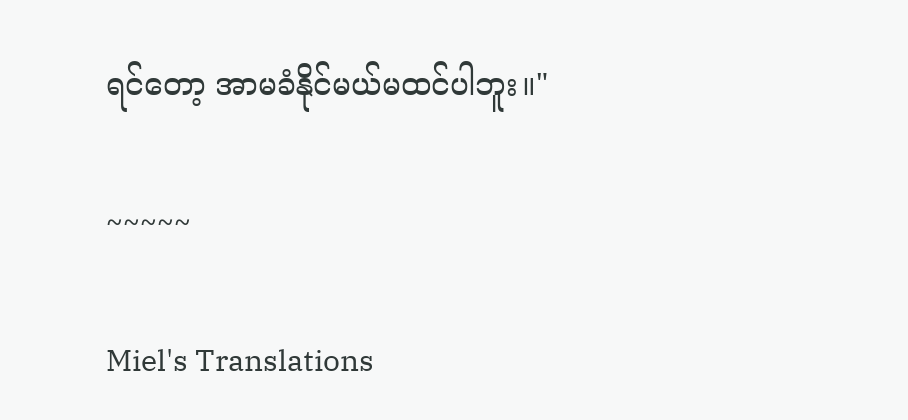ရင်တော့ အာမခံနိုင်မယ်မထင်ပါဘူး။"

~~~~~

Miel's Translations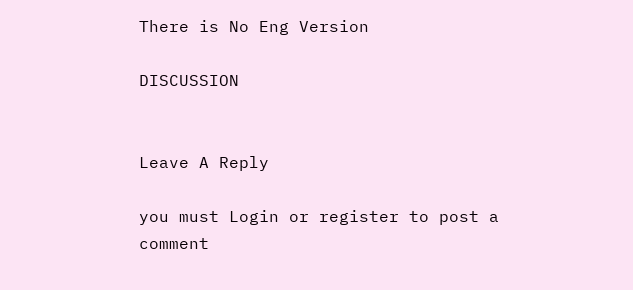There is No Eng Version

DISCUSSION


Leave A Reply

you must Login or register to post a comment